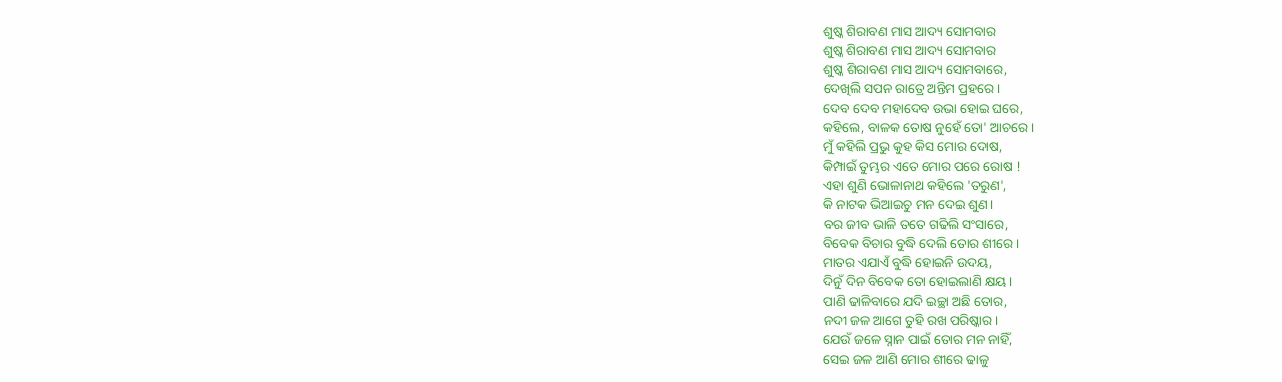ଶୁଷ୍କ ଶିରାବଣ ମାସ ଆଦ୍ୟ ସୋମବାର
ଶୁଷ୍କ ଶିରାବଣ ମାସ ଆଦ୍ୟ ସୋମବାର
ଶୁଷ୍କ ଶିରାବଣ ମାସ ଆଦ୍ୟ ସୋମବାରେ,
ଦେଖିଲି ସପନ ରାତ୍ରେ ଅନ୍ତିମ ପ୍ରହରେ।
ଦେବ ଦେବ ମହାଦେବ ଉଭା ହୋଇ ଘରେ,
କହିଲେ, ବାଳକ ତୋଷ ନୁହେଁ ତୋ' ଆଚରେ।
ମୁଁ କହିଲି ପ୍ରଭୁ କୁହ କିସ ମୋର ଦୋଷ,
କିମ୍ପାଇଁ ତୁମ୍ଭର ଏତେ ମୋର ପରେ ରୋଷ !
ଏହା ଶୁଣି ଭୋଳାନାଥ କହିଲେ 'ତରୁଣ',
କି ନାଟକ ଭିଆଇଚୁ ମନ ଦେଇ ଶୁଣ।
ବର ଜୀବ ଭାଳି ତତେ ଗଢିଲି ସଂସାରେ,
ବିବେକ ବିଚାର ବୁଦ୍ଧି ଦେଲି ତୋର ଶୀରେ।
ମାତର ଏଯାଏଁ ବୁଦ୍ଧି ହୋଇନି ଉଦୟ,
ଦିନୁଁ ଦିନ ବିବେକ ତୋ ହୋଇଲାଣି କ୍ଷୟ।
ପାଣି ଢାଳିବାରେ ଯଦି ଇଚ୍ଛା ଅଛି ତୋର,
ନଦୀ ଜଳ ଆଗେ ତୁହି ରଖ ପରିଷ୍କାର।
ଯେଉଁ ଜଳେ ସ୍ନାନ ପାଇଁ ତୋର ମନ ନାହିଁ,
ସେଇ ଜଳ ଆଣି ମୋର ଶୀରେ ଢାଳୁ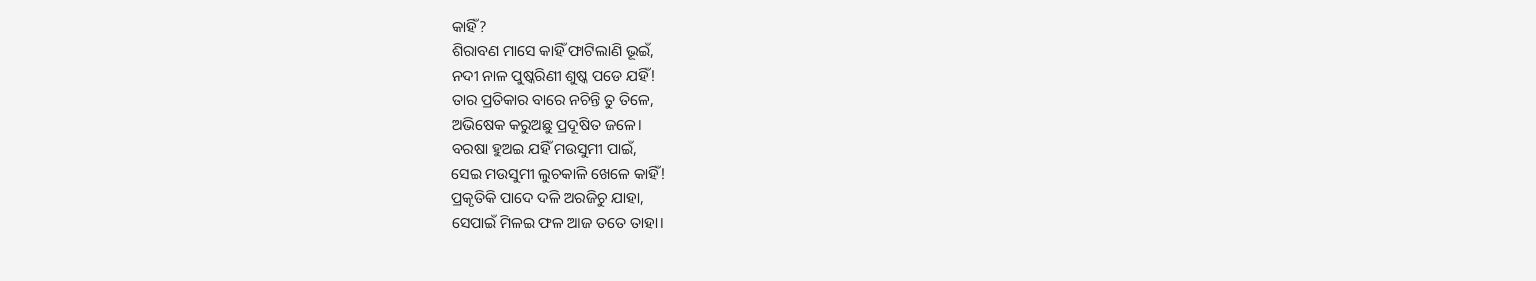କାହିଁ?
ଶିରାବଣ ମାସେ କାହିଁ ଫାଟିଲାଣି ଭୂଇଁ,
ନଦୀ ନାଳ ପୁଷ୍କରିଣୀ ଶୁଷ୍କ ପଡେ ଯହିଁ!
ତାର ପ୍ରତିକାର ବାରେ ନଚିନ୍ତି ତୁ ତିଳେ,
ଅଭିଷେକ କରୁଅଛୁ ପ୍ରଦୂଷିତ ଜଳେ।
ବରଷା ହୁଅଇ ଯହିଁ ମଉସୁମୀ ପାଇଁ,
ସେଇ ମଉସୁମୀ ଲୁଚକାଳି ଖେଳେ କାହିଁ!
ପ୍ରକୃତିକି ପାଦେ ଦଳି ଅରଜିଚୁ ଯାହା,
ସେପାଇଁ ମିଳଇ ଫଳ ଆଜ ତତେ ତାହା।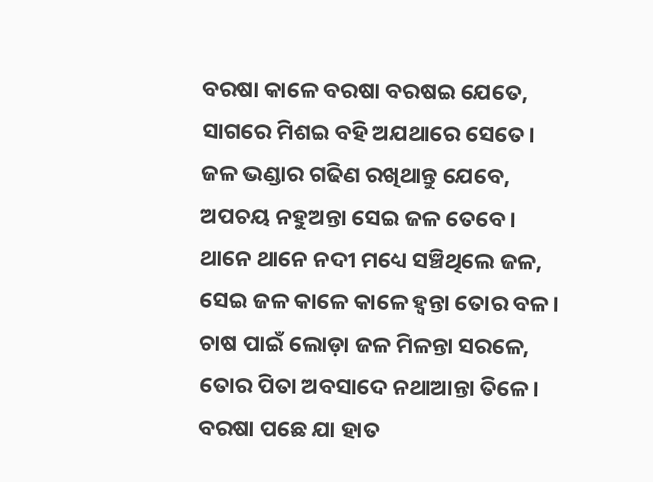ବରଷା କାଳେ ବରଷା ବରଷଇ ଯେତେ,
ସାଗରେ ମିଶଇ ବହି ଅଯଥାରେ ସେତେ।
ଜଳ ଭଣ୍ଡାର ଗଢିଣ ରଖିଥାନ୍ତୁ ଯେବେ,
ଅପଚୟ ନହୁଅନ୍ତା ସେଇ ଜଳ ତେବେ।
ଥାନେ ଥାନେ ନଦୀ ମଧ୍ୟେ ସଞ୍ଚିଥିଲେ ଜଳ,
ସେଇ ଜଳ କାଳେ କାଳେ ହ୍ଵନ୍ତା ତୋର ବଳ।
ଚାଷ ପାଇଁ ଲୋଡ଼ା ଜଳ ମିଳନ୍ତା ସରଳେ,
ତୋର ପିତା ଅବସାଦେ ନଥାଆନ୍ତା ତିଳେ।
ବରଷା ପଛେ ଯା ହାତ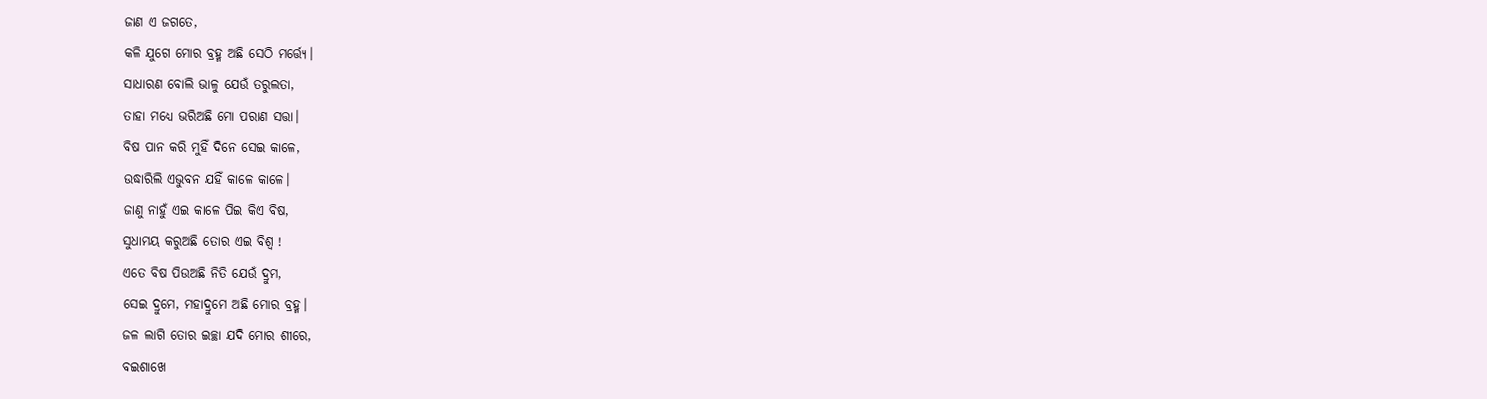ଜାଣ ଏ ଜଗତେ,
କଳି ଯୁଗେ ମୋର ବ୍ରହ୍ମ ଅଛି ସେଠି ମର୍ତ୍ତ୍ୟେ।
ସାଧାରଣ ବୋଲି ଭାଳୁ ଯେଉଁ ତରୁଲତା,
ତାହା ମଧ୍ୟେ ଭରିଅଛି ମୋ ପରାଣ ସତ୍ତା।
ବିଷ ପାନ କରି ମୁହିଁ ଦିନେ ସେଇ କାଳେ,
ଉଦ୍ଧାରିଲି ଏଭୁବନ ଯହିଁ କାଳେ କାଳେ।
ଜାଣୁ ନାହୁଁ ଏଇ କାଳେ ପିଇ କିଏ ବିଷ,
ସୁଧାମୟ କରୁଅଛି ତୋର ଏଇ ବିଶ୍ୱ !
ଏତେ ବିଷ ପିଉଅଛି ନିତି ଯେଉଁ ଦ୍ରୁମ,
ସେଇ ଦ୍ରୁମେ, ମହାଦ୍ରୁମେ ଅଛି ମୋର ବ୍ରହ୍ମ।
ଜଳ ଲାଗି ତୋର ଇଚ୍ଛା ଯଦି ମୋର ଶୀରେ,
ବଇଶାଖେ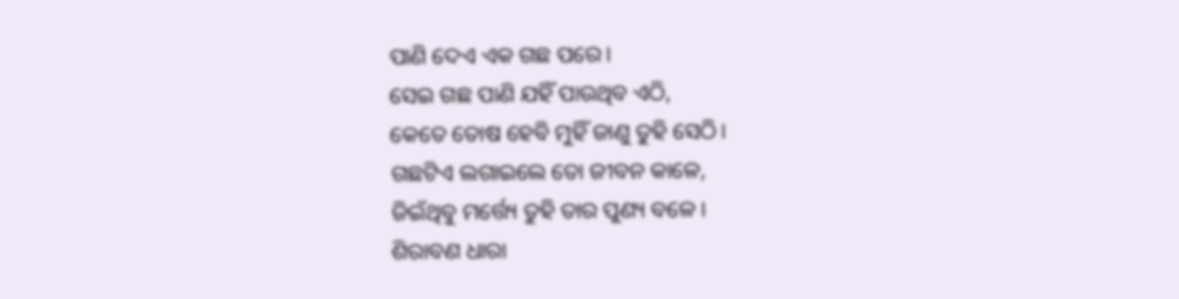ପାଣି ଦେଏ ଏକ ଗଛ ପରେ।
ସେଇ ଗଛ ପାଣି ଯହିଁ ପାଉଥିବ ଏଠି,
କେତେ ତୋଷ ହେବି ମୁହିଁ ଜାଣୁ ତୁହି ସେଠି।
ଗଛଟିଏ ଲଗାଇଲେ ତୋ ଜୀବନ କାଳେ,
ଜିଇଁଥିବୁ ମର୍ତ୍ତ୍ୟେ ତୁହି ତାର ପୁଣ୍ୟ ବଳେ।
ଶିରାବଣ ଧାରା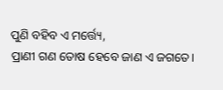ପୁଣି ବହିବ ଏ ମର୍ତ୍ତ୍ୟେ,
ପ୍ରାଣୀ ଗଣ ତୋଷ ହେବେ ଜାଣ ଏ ଜଗତେ।